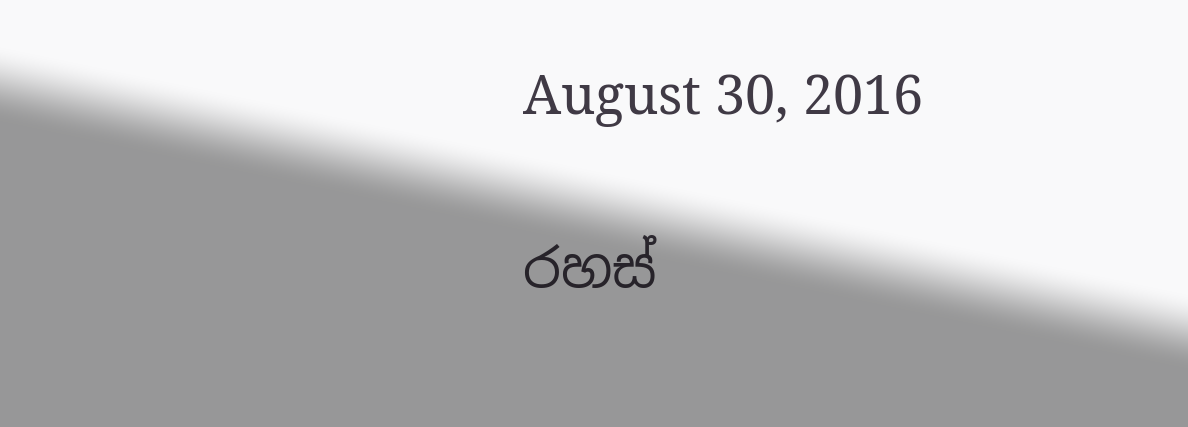August 30, 2016

රහස්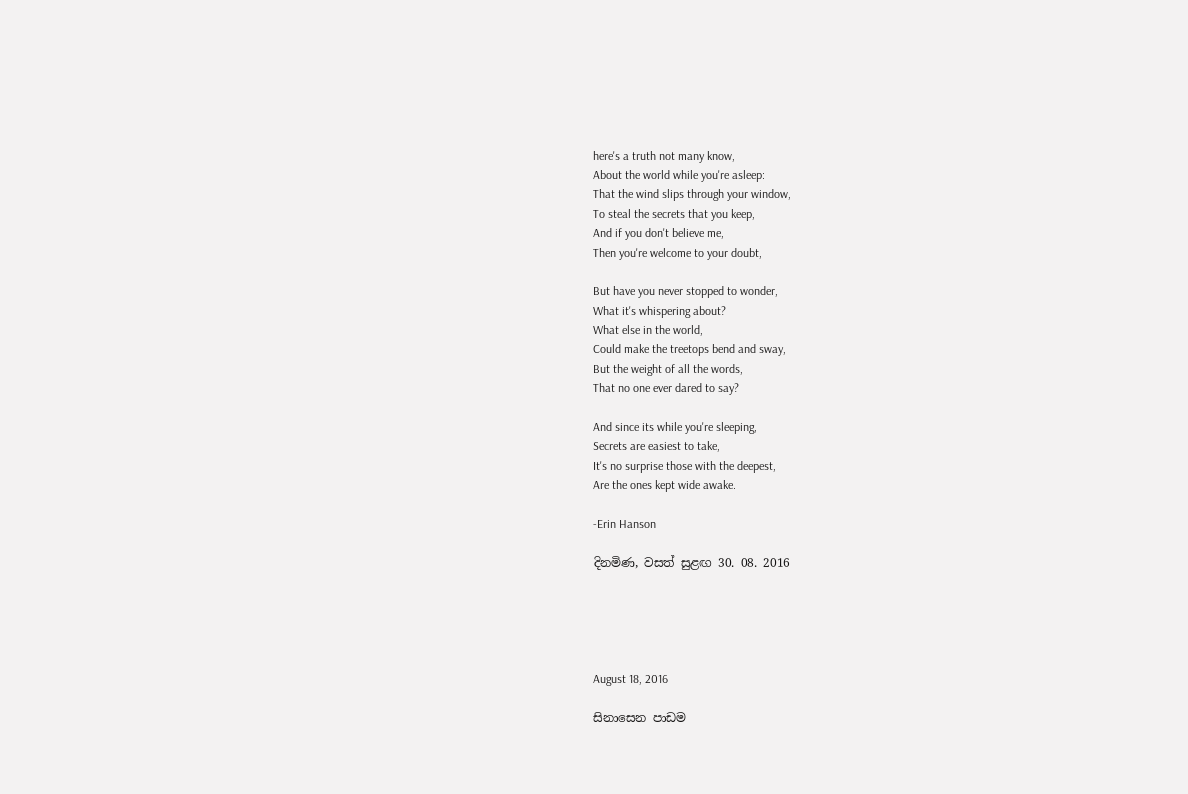here's a truth not many know,
About the world while you're asleep:
That the wind slips through your window,
To steal the secrets that you keep,
And if you don't believe me,
Then you're welcome to your doubt,

But have you never stopped to wonder,
What it's whispering about?
What else in the world,
Could make the treetops bend and sway,
But the weight of all the words,
That no one ever dared to say?

And since its while you're sleeping,
Secrets are easiest to take,
It's no surprise those with the deepest,
Are the ones kept wide awake.

-Erin Hanson

දිනමිණ, වසත් සුළඟ 30. 08. 2016





August 18, 2016

සිනාසෙන පාඩම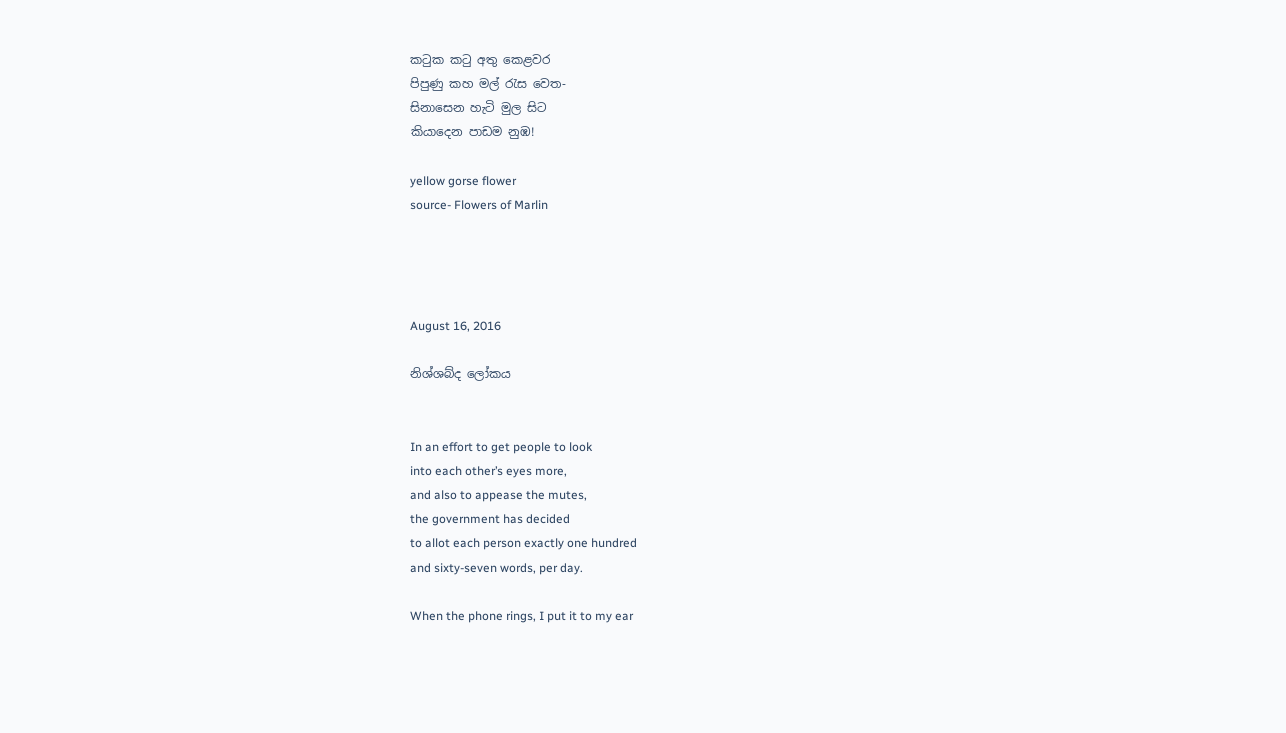කටුක කටු අතු කෙළවර
පිපුණු කහ මල් රැස වෙත-
සිනාසෙන හැටි මුල සිට
කියාදෙන පාඩම නුඹ!

yellow gorse flower
source- Flowers of Marlin




August 16, 2016

නිශ්ශබ්ද ලෝකය


In an effort to get people to look
into each other’s eyes more,
and also to appease the mutes,
the government has decided
to allot each person exactly one hundred
and sixty-seven words, per day.

When the phone rings, I put it to my ear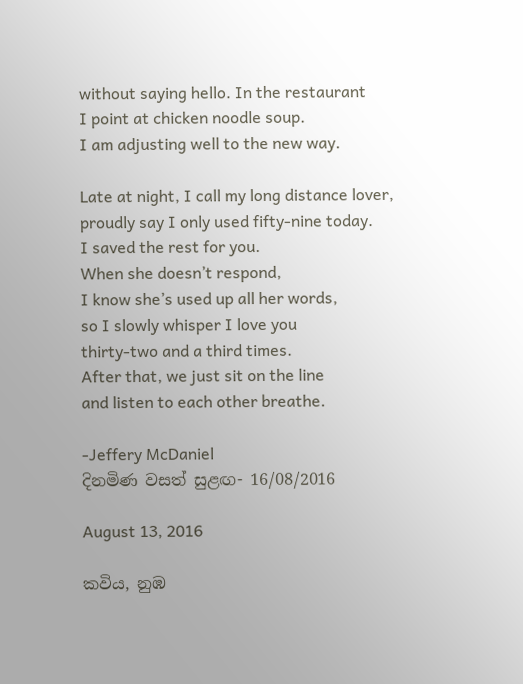without saying hello. In the restaurant
I point at chicken noodle soup.
I am adjusting well to the new way.

Late at night, I call my long distance lover,
proudly say I only used fifty-nine today.
I saved the rest for you.
When she doesn’t respond,
I know she’s used up all her words,
so I slowly whisper I love you
thirty-two and a third times.
After that, we just sit on the line
and listen to each other breathe.

-Jeffery McDaniel
දිනමිණ වසත් සුළඟ- 16/08/2016

August 13, 2016

කවිය, නුඹ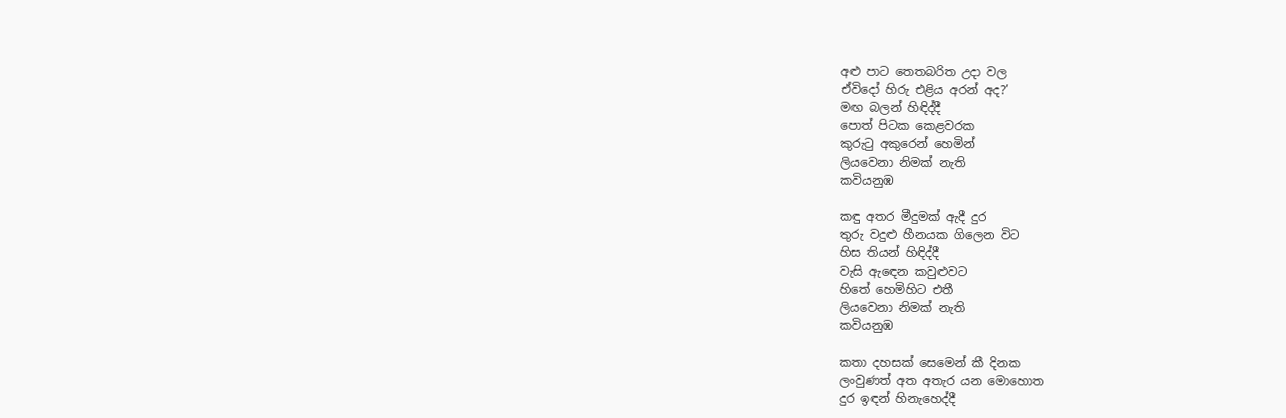අළු පාට තෙතබරිත උදා වල
ඒවිදෝ හිරු එළිය අරන් අද?’
මඟ බලන් හිඳිද්දී
පොත් පිටක කෙළවරක
කුරුටු අකුරෙන් හෙමින්
ලියවෙනා නිමක් නැති
කවියනුඹ

කඳු අතර මීදුමක් ඇදී දුර
තුරු වදුළු හීනයක ගිලෙන විට
හිස තියන් හිඳිද්දී
වැසි ඇඳෙන කවුළුවට
හිතේ හෙමිහිට එතී
ලියවෙනා නිමක් නැති
කවියනුඹ

කතා දහසක් සෙමෙන් කී දිනක
ලංවුණත් අත අතැර යන මොහොත
දුර ඉඳන් හිනැහෙද්දී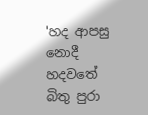'හද ආපසු නොදී
හදවතේ බිතු පුරා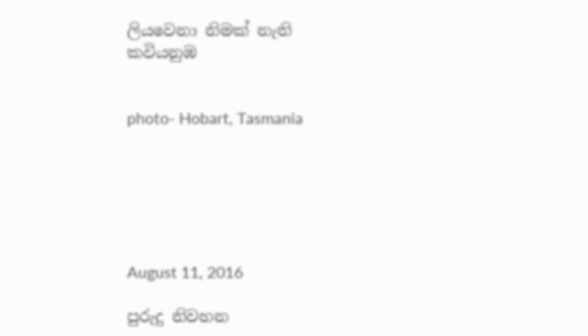ලියවෙනා නිමක් නැති
කවියනුඹ


photo- Hobart, Tasmania






August 11, 2016

පුරුදු නිවහන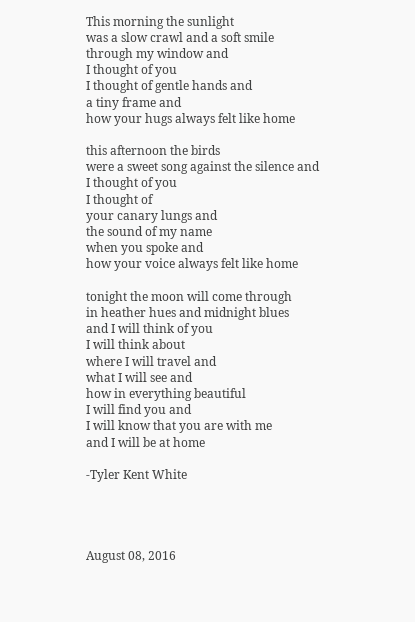This morning the sunlight
was a slow crawl and a soft smile
through my window and
I thought of you
I thought of gentle hands and
a tiny frame and
how your hugs always felt like home

this afternoon the birds
were a sweet song against the silence and
I thought of you
I thought of
your canary lungs and
the sound of my name
when you spoke and
how your voice always felt like home

tonight the moon will come through
in heather hues and midnight blues
and I will think of you
I will think about
where I will travel and
what I will see and
how in everything beautiful
I will find you and
I will know that you are with me
and I will be at home

-Tyler Kent White




August 08, 2016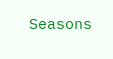Seasons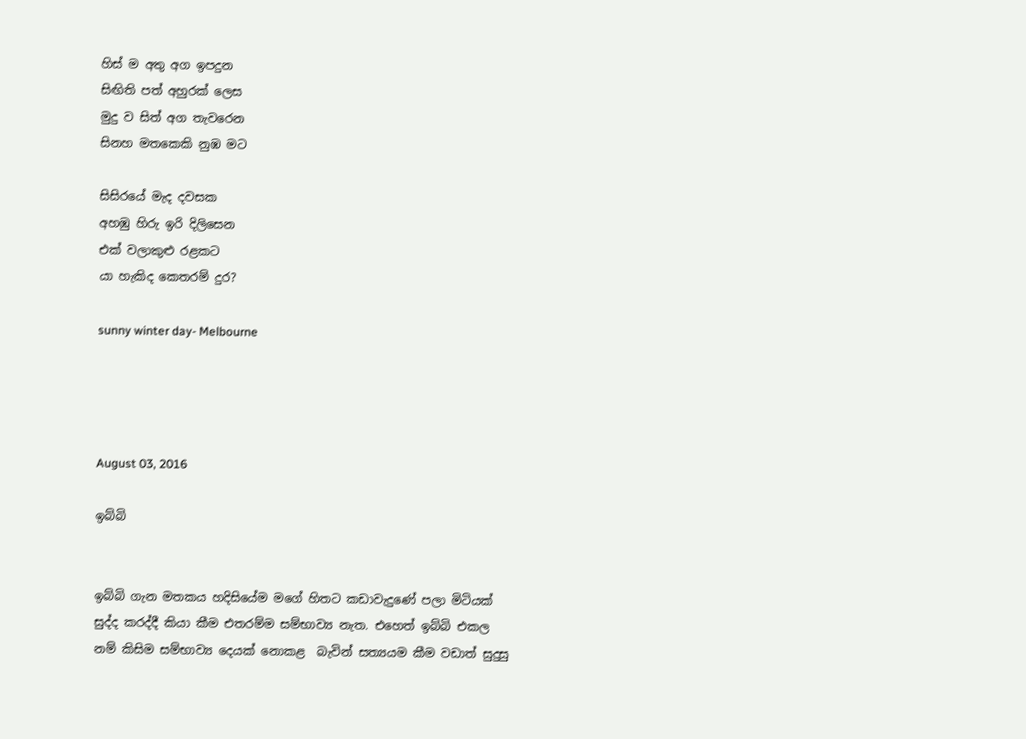හිස් ම අතු අග ඉපදුන
සිඟිති පත් අහුරක් ලෙස
මුදු ව සිත් අග තැවරෙන
සිනහ මතකෙකි නුඹ මට

සිසිරයේ මැද දවසක
අහඹු හිරු ඉරි දිලිසෙන
එක් වලාකුළු රළකට
යා හැකිද කෙතරම් දුර?

sunny winter day- Melbourne




August 03, 2016

ඉබ්බි


ඉබ්බි ගැන මතකය හදිසියේම මගේ හිතට කඩාවැදුණේ පලා මිටියක්  සුද්ද කරද්දී කියා කීම එතරම්ම සම්භාව්‍ය නැත. එහෙත් ඉබ්බි එකල නම් කිසිම සම්භාව්‍ය දෙයක් නොකළ  බැවින් සත්‍යයම කීම වඩාත් සුදුසු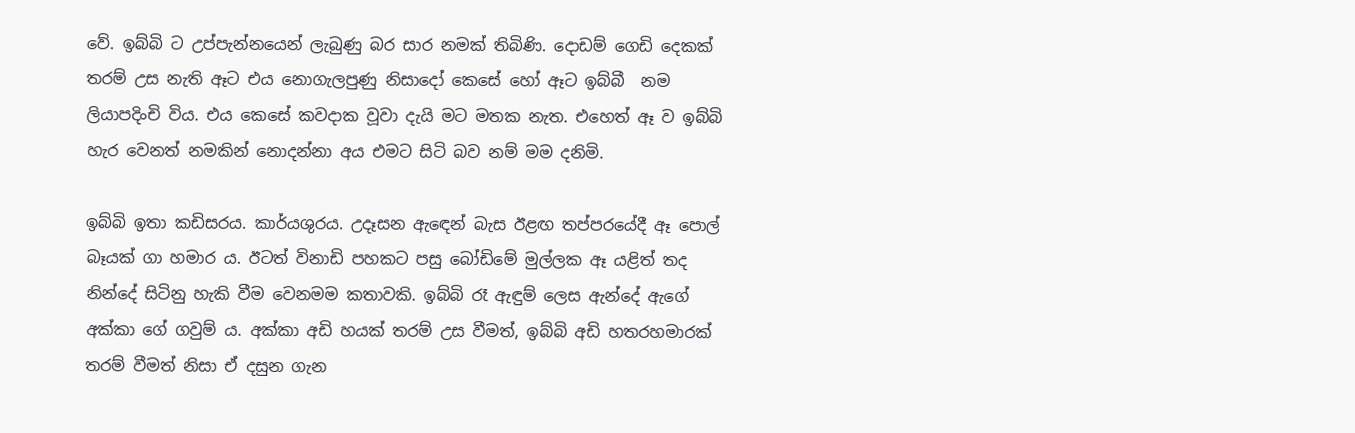වේ. ඉබ්බි ට උප්පැන්නයෙන් ලැබුණු බර සාර නමක් තිබිණි. දොඩම් ගෙඩි දෙකක් තරම් උස නැති ඈට එය නොගැලපුණු නිසාදෝ කෙසේ හෝ ඈට ඉබ්බී  නම ලියාපදිංචි විය. එය කෙසේ කවදාක වූවා දැයි මට මතක නැත. එහෙත් ඈ ව ඉබ්බි හැර වෙනත් නමකින් නොදන්නා අය එමට සිටි බව නම් මම දනිමි.

ඉබ්බි ඉතා කඩිසරය. කාර්යශුරය. උදෑසන ඇඳෙන් බැස ඊළඟ තප්පරයේදී ඈ පොල් බෑයක් ගා හමාර ය. ඊටත් විනාඩි පහකට පසු බෝඩිමේ මුල්ලක ඈ යළිත් තද නින්දේ සිටිනු හැකි වීම වෙනමම කතාවකි. ඉබ්බි රෑ ඇඳුම් ලෙස ඇන්දේ ඇගේ අක්කා ගේ ගවුම් ය. අක්කා අඩි හයක් තරම් උස වීමත්, ඉබ්බි අඩි හතරහමාරක් තරම් වීමත් නිසා ඒ දසුන ගැන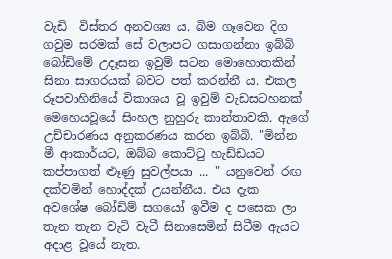වැඩි  විස්තර අනවශ්‍ය ය. බිම ගෑවෙන දිග ගවුම සරමක් සේ වලාපට ගසාගන්නා ඉබ්බි බෝඩිමේ උදෑසන ඉවුම් සටන මොහොතකින් සිනා සාගරයක් බවට පත් කරන්නී ය. එකල රූපවාහිනියේ විකාශය වූ ඉවුම් වැඩසටහනක් මෙහෙයවූයේ සිංහල නුහුරු කාන්තාවකි. ඇගේ උච්චාරණය අනුකරණය කරන ඉබ්බි. "මින්න මී ආකාර්යට, ඔබ්බ කොට්ටු හැඩ්ඩයට කප්පාගත් ළුෑණු සුවල්පයා ... " යනුවෙන් රඟ දක්වමින් හොද්දක් උයන්නීය. එය දැක අවශේෂ බෝඩිම් සගයෝ ඉවීම ද පසෙක ලා තැන තැන වැටි වැටී සිනාසෙමින් සිටීම ඇයට අදාළ වූයේ නැත.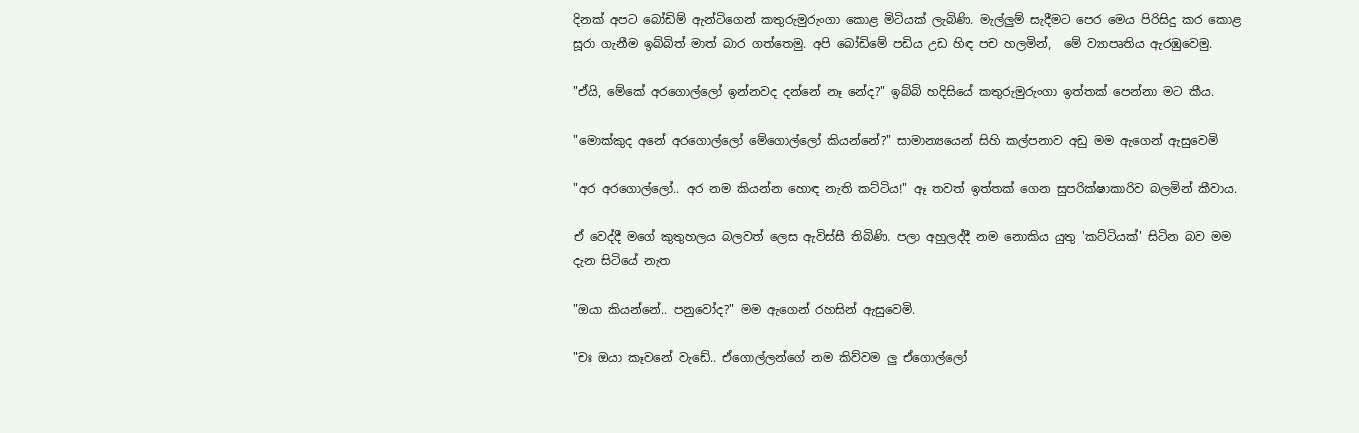දිනක් අපට බෝඩිම් ඇන්ටිගෙන් කතුරුමුරුංගා කොළ මිටියක් ලැබිණි. මැල්ලුම් සැදීමට පෙර මෙය පිරිසිදු කර කොළ සූරා ගැනීම ඉබ්බිත් මාත් බාර ගත්තෙමු. අපි බෝඩිමේ පඩිය උඩ හිඳ පච හලමින්,  මේ ව්‍යාපෘතිය ඇරඹුවෙමු.

"ඒයි, මේකේ අරගොල්ලෝ ඉන්නවද දන්නේ නෑ නේද?" ඉබ්බි හදිසියේ කතුරුමුරුංගා ඉත්තක් පෙන්නා මට කීය.

"මොක්කුද අනේ අරගොල්ලෝ මේගොල්ලෝ කියන්නේ?" සාමාන්‍යයෙන් සිහි කල්පනාව අඩු මම ඇගෙන් ඇසුවෙමි

"අර අරගොල්ලෝ.. අර නම කියන්න හොඳ නැති කට්ටිය!" ඈ තවත් ඉත්තක් ගෙන සුපරික්ෂාකාරිව බලමින් කීවාය.

ඒ වෙද්දී මගේ කුතුහලය බලවත් ලෙස ඇවිස්සී තිබිණි. පලා අහුලද්දී නම නොකිය යුතු 'කට්ටියක්' සිටින බව මම දැන සිටියේ නැත

"ඔයා කියන්නේ.. පනුවෝද?" මම ඇගෙන් රහසින් ඇසුවෙමි.

"චඃ ඔයා කෑවනේ වැඩේ.. ඒගොල්ලන්ගේ නම කිව්වම ලු ඒගොල්ලෝ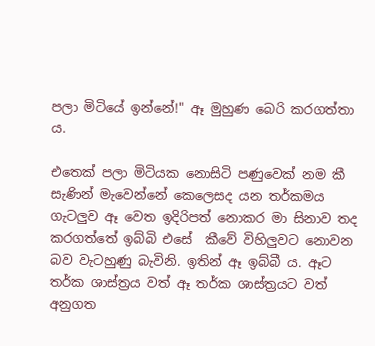පලා මිටියේ ඉන්නේ!" ඈ මුහුණ බෙරි කරගත්තා ය.

එතෙක් පලා මිටියක නොසිටි පණුවෙක් නම කී සැණින් මැවෙන්නේ කෙලෙසද යන තර්කමය ගැටලුව ඈ වෙත ඉදිරිපත් නොකර මා සිනාව තද කරගත්තේ ඉබ්බි එසේ  කීවේ විහිලුවට නොවන බව වැටහුණු බැවිනි. ඉතින් ඈ ඉබ්බී ය. ඈට තර්ක ශාස්ත්‍රය වත් ඈ තර්ක ශාස්ත්‍රයට වත් අනුගත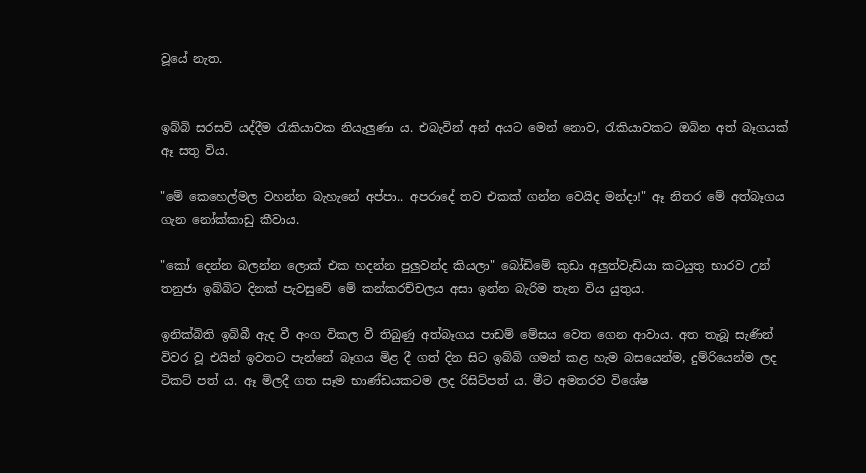වූයේ නැත.


ඉබ්බි සරසවි යද්දීම රැකියාවක නියැලුණා ය. එබැවින් අන් අයට මෙන් නොව, රැකියාවකට ඔබින අත් බෑගයක් ඈ සතු විය.

"මේ කෙහෙල්මල වහන්න බැහැනේ අප්පා.. අපරාදේ තව එකක් ගන්න වෙයිද මන්දා!" ඈ නිතර මේ අත්බෑගය ගැන නෝක්කාඩු කීවාය.

"කෝ දෙන්න බලන්න ලොක් එක හදන්න පුලුවන්ද කියලා" බෝඩිමේ කුඩා අලුත්වැඩියා කටයුතු භාරව උන් තනුජා ඉබ්බිට දිනක් පැවසුවේ මේ කන්කරච්චලය අසා ඉන්න බැරිම තැන විය යුතුය.

ඉනික්බිති ඉබ්බී ඇද වී අංග විකල වී තිබුණු අත්බෑගය පාඩම් මේසය වෙත ගෙන ආවාය. අත තැබූ සැණින් විවර වූ එයින් ඉවතට පැන්නේ බෑගය මිළ දී ගත් දින සිට ඉබ්බි ගමන් කළ හැම බසයෙන්ම, දුම්රියෙන්ම ලද ටිකට් පත් ය. ඈ මිලදී ගත සෑම භාණ්ඩයකටම ලද රිසිට්පත් ය. මීට අමතරව විශේෂ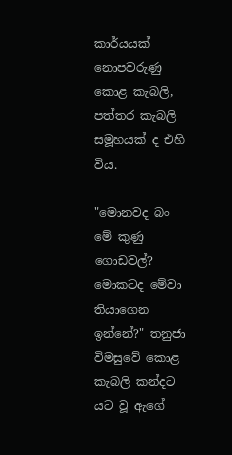කාර්යයක් නොපවරුණු කොළ කැබලි, පත්තර කැබලි සමූහයක් ද එහි විය.

"මොනවද බං මේ කුණු ගොඩවල්? මොකටද මේවා තියාගෙන ඉන්නේ?" තනුජා විමසුවේ කොළ කැබලි කන්දට යට වූ ඇගේ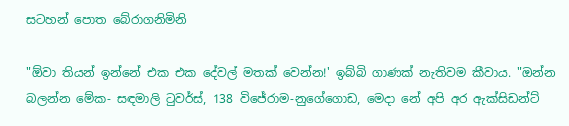සටහන් පොත බේරාගනිමිනි

"ඕවා තියන් ඉන්නේ එක එක දේවල් මතක් වෙන්න!' ඉබ්බි ගාණක් නැතිවම කීවාය. "ඔන්න බලන්න මේක- සඳමාලි ටුවර්ස්, 138 විජේරාම-නුගේගොඩ, මෙදා නේ අපි අර ඇක්සිඩන්ට්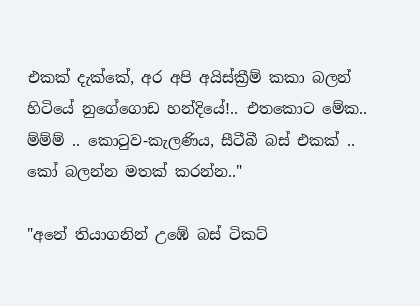එකක් දැක්කේ, අර අපි අයිස්ක්‍රීම් කකා බලන් හිටියේ නුගේගොඩ හන්දියේ!.. එතකොට මේක.. ම්ම්ම් .. කොටුව-කැලණිය, සීටීබී බස් එකක් .. කෝ බලන්න මතක් කරන්න.."

"අනේ තියාගනින් උඹේ බස් ටිකට්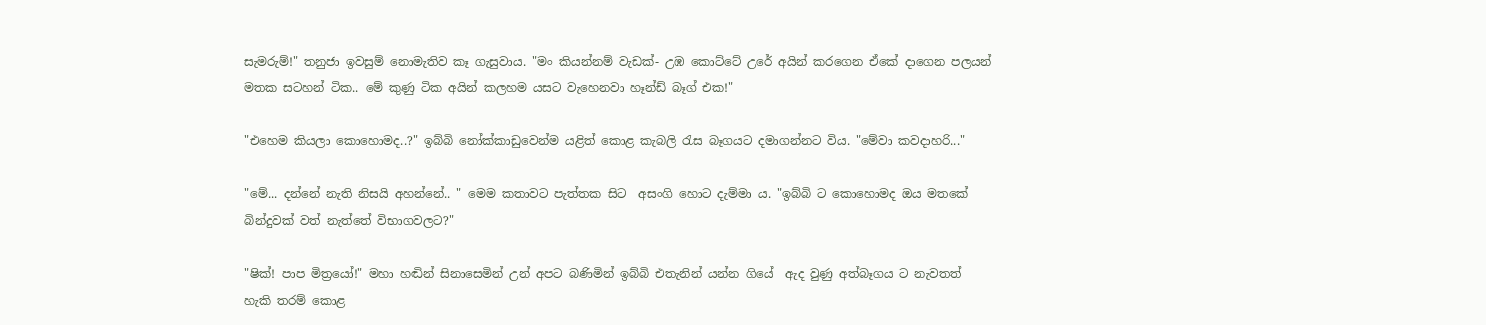සැමරුම්!" තනුජා ඉවසුම් නොමැතිව කෑ ගැසුවාය. "මං කියන්නම් වැඩක්- උඹ කොට්ටේ උරේ අයින් කරගෙන ඒකේ දාගෙන පලයන් මතක සටහන් ටික.. මේ කුණු ටික අයින් කලහම යසට වැහෙනවා හෑන්ඩ් බෑග් එක!"

"එහෙම කියලා කොහොමද..?" ඉබ්බි නෝක්කාඩුවෙන්ම යළිත් කොළ කැබලි රැස බෑගයට දමාගන්නට විය. "මේවා කවදාහරි..."

"මේ... දන්නේ නැති නිසයි අහන්නේ.. " මෙම කතාවට පැත්තක සිට  අසංගි හොට දැම්මා ය. "ඉබ්බි ට කොහොමද ඔය මතකේ බින්දුවක් වත් නැත්තේ විභාගවලට?"

"ෂික්! පාප මිත්‍රයෝ!" මහා හඬින් සිනාසෙමින් උන් අපට බණිමින් ඉබ්බි එතැනින් යන්න ගියේ  ඇද වුණු අත්බෑගය ට නැවතත් හැකි තරම් කොළ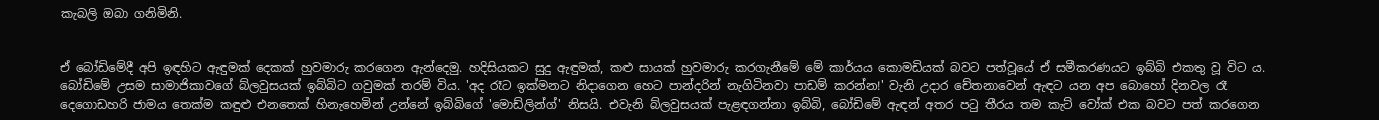කැබලි ඔබා ගනිමිනි.


ඒ බෝඩිමේදී අපි ඉඳහිට ඇඳුමක් දෙකක් හුවමාරු කරගෙන ඇන්දෙමු. හදිසියකට සුදු ඇඳුමක්, කළු සායක් හුවමාරු කරගැනීමේ මේ කාර්යය කොමඩියක් බවට පත්වූයේ ඒ සමීකරණයට ඉබ්බි එකතු වූ විට ය. බෝඩිමේ උසම සාමාජිකාවගේ බ්ලවුසයක් ඉබ්බිට ගවුමක් තරම් විය. 'අද රෑට ඉක්මනට නිදාගෙන හෙට පාන්දරින් නැගිටිනවා පාඩම් කරන්න!' වැනි උදාර චේතනාවෙන් ඇඳට යන අප බොහෝ දිනවල රෑ දෙගොඩහරි ජාමය තෙක්ම කඳුළු එනතෙක් හිනැහෙමින් උන්නේ ඉබ්බිගේ 'මොඩ්ලින්ග්' නිසයි. එවැනි බ්ලවුසයක් පැළඳගන්නා ඉබ්බි, බෝඩිමේ ඇඳන් අතර පටු තීරය තම කැට් වෝක් එක බවට පත් කරගෙන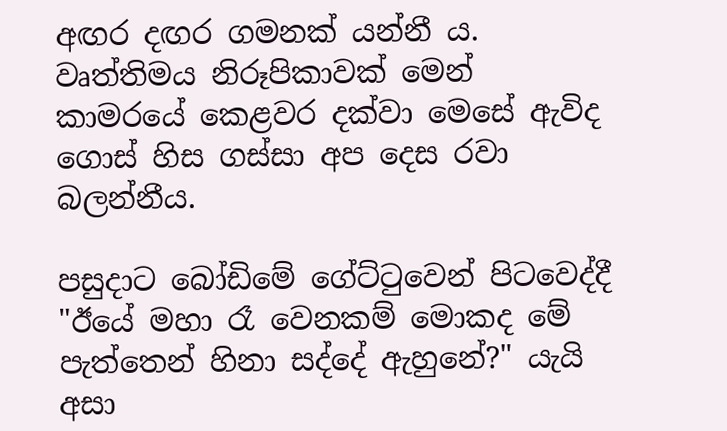අඟර දඟර ගමනක් යන්නී ය. වෘත්තිමය නිරූපිකාවක් මෙන් කාමරයේ කෙළවර දක්වා මෙසේ ඇවිද ගොස් හිස ගස්සා අප දෙස රවා බලන්නීය.

පසුදාට බෝඩිමේ ගේට්ටුවෙන් පිටවෙද්දී "ඊයේ මහා රෑ වෙනකම් මොකද මේ පැත්තෙන් හිනා සද්දේ ඇහුනේ?" යැයි අසා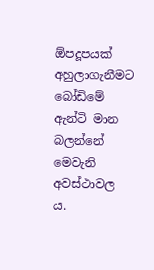ඕපදූපයක් අහුලාගැනීමට බෝඩිමේ ඇන්ටි මාන බලන්නේ මෙවැනි අවස්ථාවල ය.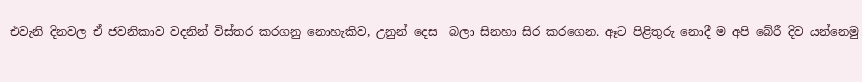එවැනි දිනවල ඒ ජවනිකාව වදනින් විස්තර කරගනු නොහැකිව, උනුන් දෙස  බලා සිනහා සිර කරගෙන. ඈට පිළිතුරු නොදී ම අපි බේරී දිව යන්නෙමු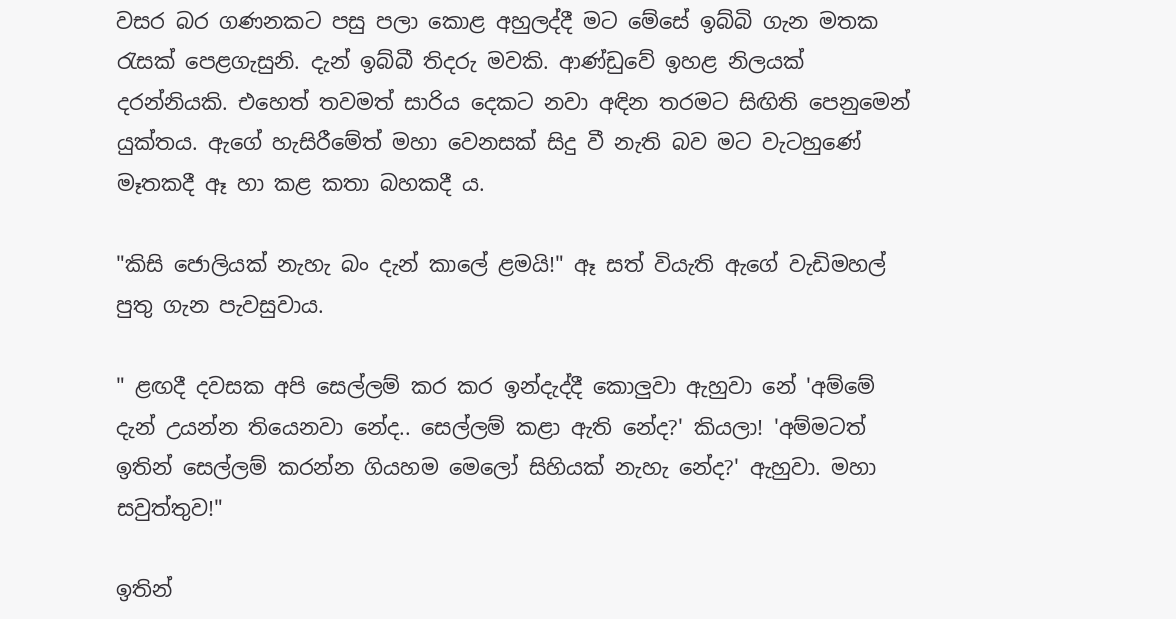වසර බර ගණනකට පසු පලා කොළ අහුලද්දී මට මේසේ ඉබ්බි ගැන මතක රැසක් පෙළගැසුනි. දැන් ඉබ්බී තිදරු මවකි. ආණ්ඩුවේ ඉහළ නිලයක් දරන්නියකි. එහෙත් තවමත් සාරිය දෙකට නවා අඳින තරමට සිඟිති පෙනුමෙන් යුක්තය. ඇගේ හැසිරීමේත් මහා වෙනසක් සිදු වී නැති බව මට වැටහුණේ මෑතකදී ඈ හා කළ කතා බහකදී ය.

"කිසි ජොලියක් නැහැ බං දැන් කාලේ ළමයි!" ඈ සත් වියැති ඇගේ වැඩිමහල් පුතු ගැන පැවසුවාය.

" ළඟදී දවසක අපි සෙල්ලම් කර කර ඉන්දැද්දී කොලුවා ඇහුවා නේ 'අම්මේ දැන් උයන්න තියෙනවා නේද.. සෙල්ලම් කළා ඇති නේද?' කියලා! 'අම්මටත් ඉතින් සෙල්ලම් කරන්න ගියහම මෙලෝ සිහියක් නැහැ නේද?' ඇහුවා. මහා සවුත්තුව!"

ඉතින්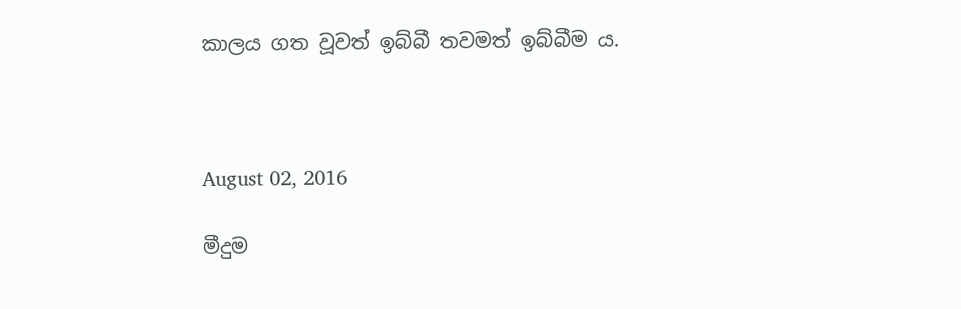කාලය ගත වූවත් ඉබ්බී තවමත් ඉබ්බීම ය.



August 02, 2016

මීදුම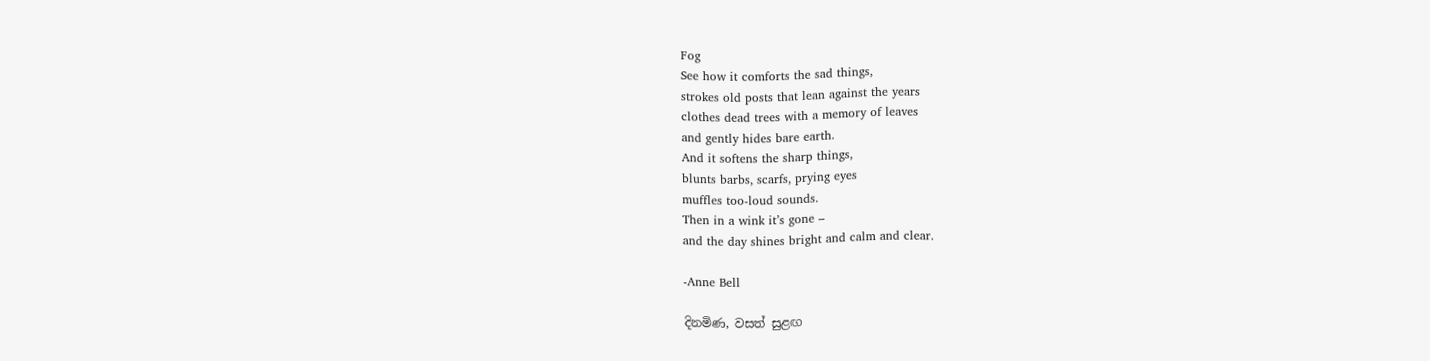Fog
See how it comforts the sad things,
strokes old posts that lean against the years
clothes dead trees with a memory of leaves
and gently hides bare earth.
And it softens the sharp things,
blunts barbs, scarfs, prying eyes
muffles too-loud sounds.
Then in a wink it’s gone –
and the day shines bright and calm and clear.

-Anne Bell

දිනමිණ, වසත් සුළඟ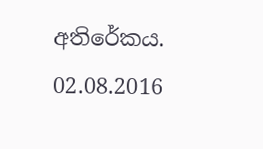අතිරේකය. 02.08.2016